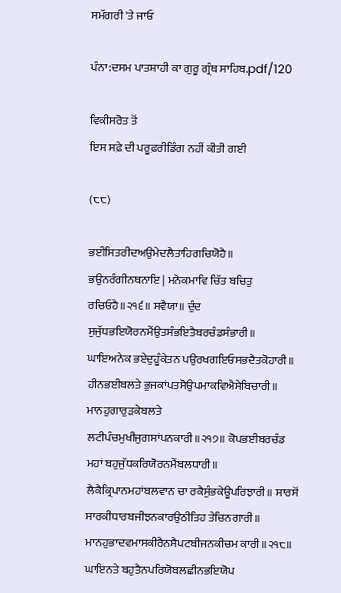ਸਮੱਗਰੀ 'ਤੇ ਜਾਓ

ਪੰਨਾ:ਦਸਮ ਪਾਤਸ਼ਾਹੀ ਕਾ ਗੁਰੂ ਗ੍ਰੰਥ ਸਾਹਿਬ.pdf/120

ਵਿਕੀਸਰੋਤ ਤੋਂ
ਇਸ ਸਫ਼ੇ ਦੀ ਪਰੂਫ਼ਰੀਡਿੰਗ ਨਹੀਂ ਕੀਤੀ ਗਈ

(੮੮)

ਭਈਸਿਤਰੀਦਅਉਮੇਦਲੈਤਾਹਿਗਚਿਯੋਹੈ॥ ਭਉਨਰੰਗੀਨਥਨਾਇ | ਮਨੋਕਮਾਵਿ ਚਿੱਤ ਬਚਿਤੁ ਰਚਿਓਹੈ॥੨੧੬॥ ਸਵੈਯਾ॥ ਦੁੰਦ ਸੁਜੁੱਧਭਇਯੋਰਨਮੈਂਉਤਸੰਭਇਤੈਬਰਚੰਡਸੰਭਾਰੀ॥ ਘਾਇਅਨੇਕ ਭਏਦੁਹੂੰਕੇਤਨ ਪਉਰਖਗਇਓਸਭਦੈਤਕੋਹਾਰੀ॥ ਹੀਨਭਈਬਲਤੇ ਭੁਜਕਾਂਪਤਸੋਉਪਮਾਕਵਿਐਸੇਬਿਚਾਰੀ॥ ਮਾਨਹੁਗਾਰੁੜਕੇਬਲਤੇ ਲਟੀਪੰਚਮੁਖੀਜੁਗਸਾਂਪਨਕਾਰੀ॥੨੧੭॥ ਕੋਪਭਈਬਰਚੰਡ ਮਹਾਂ ਬਹੁਜੁੱਧਕਰਿਯੋਰਨਮੈਂਬਲਧਾਰੀ॥ ਲੈਕੈਕ੍ਰਿਪਾਨਮਹਾਂਬਲਵਾਨ ਚਾ ਰਕੈਸੁੰਭਕੇਊਪਰਿਝਾਰੀ॥ ਸਾਰਸੋਂ ਸਾਰਕੀਧਾਰਬਜੀਝਨਕਾਰਉਠੀਤਿਹ ਤੇਚਿਨਗਾਰੀ॥ ਮਾਨਹੁਭਾਦਵਮਾਸਕੀਰੈਨਸੈਪਟਬੀਜਨਕੀਚਮ ਕਾਰੀ॥੨੧੮॥ ਘਾਇਨਤੇ ਬਹੁਤੈਨਪਰਿਯੋਬਲਛੀਨਭਇਯੋਪ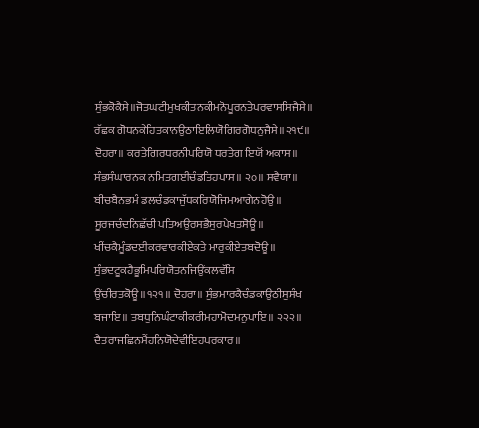ਸੁੰਭਕੋਕੈਸੇ॥ਜੋਤਘਟੀਮੁਖਕੀਤਨਕੀਮਨੋਪੂਰਨਤੇਪਰਵਾਸਸਿਜੈਸੇ॥ ਰੱਛਕ ਗੋਧਨਕੇਹਿਤਕਾਨਉਠਾਇਲਿਯੋਗਿਰਗੋਧਨੁਜੈਸੇ॥੨੧੯॥ ਦੋਹਰਾ॥ ਕਰਤੇਗਿਰਧਰਨੀਪਰਿਯੋ ਧਰਤੇਗ ਇਯੋਂ ਅਕਾਸ॥ ਸੰਭਸੰਘਾਰਨਕ ਨਮਿਤਗਈਚੰਡਤਿਹਪਾਸ॥ ੨੦॥ ਸਵੈਯਾ॥ ਬੀਚਬੈਨਭਮੰ ਡਲਚੰਡਕਾਜੁੱਧਕਰਿਯੋਜਿਮਆਗੇਨਹੋਉ॥ ਸੂਰਜਚੰਦਨਿਛੱਚੀ ਪਤਿਅਉਰਸਭੈਸੁਰਪੇਖਤਸੋਊ॥ ਖੀਂਚਕੈਮੂੰਡਦਈਕਰਵਾਰਕੀਏਕਤੇ ਮਾਰੁਕੀਏਤਬਦੋਊ॥ ਸੁੰਭਦਟੂਕਹੈਭੂਮਿਪਰਿਯੋਤਨਜਿਉਂਕਲਵੱਸਿ ਉਂਚੀਰਤਕੋਊ॥੧੨੧॥ ਦੋਹਰਾ॥ ਸੁੰਭਮਾਰਕੈਚੰਡਕਾਉਠੀਸੁਸੰਖ ਬਜਾਇ॥ ਤਬਧੁਨਿਘੰਟਾਕੀਕਰੀਮਹਾਮੋਦਮਨੁਪਾਇ॥ ੨੨੨॥ ਦੈਤਰਾਜਛਿਨਮੈਂਹਨਿਯੋਦੇਵੀਇਹਪਰਕਾਰ॥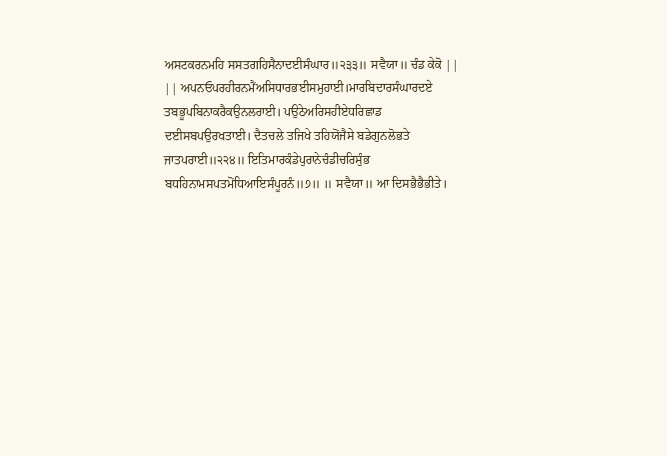ਅਸਟਕਰਨਮਹਿ ਸਸਤਗਹਿਸੈਨਾਦਈਸੰਘਾਰ॥੨੩੩॥ ਸਵੈਯਾ॥ ਚੰਡ ਕੇਕੋ || || ਅਪਨਓਪਰਹੀਰਨਮੈਂਅਸਿਧਾਰਭਈਸਮੁਹਾਈ।ਮਾਰਬਿਦਾਰਸੰਘਾਰਦਏ ਤਬਭੂਪਬਿਨਾਕਰੈਕਉਨਲਰਾਈ। ਪਉਠੇਅਰਿਸਹੀਏਧਰਿਛਾਡ ਦਈਸਬਪਉਰਖਤਾਈ। ਦੈਤਚਲੇ ਤਜਿਖੇ ਤਹਿਯੋਂਜੈਸੇ ਬਡੇਗੁਨਲੋਭਤੇ ਜਾਤਪਰਾਈ॥੨੨੪॥ ਇਤਿਮਾਰਕੰਡੇਪੁਰਾਨੇਚੰਡੀਚਰਿਸੁੰਭ ਬਧਹਿਨਾਮਸਪਤਮੋਂਧਿਆਇਸੰਪੂਰਨੰ॥੭॥ ॥ ਸਵੈਯਾ॥ ਆ ਦਿਸਭੈਭੈਭੀਤੇ।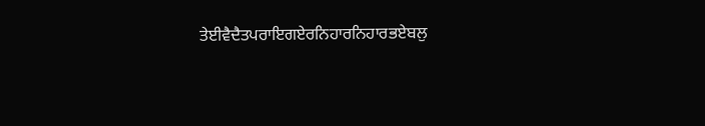ਤੇਈਵੈਦੈਤਪਰਾਇਗਏਰਨਿਹਾਰਨਿਹਾਰਭਏਬਲੁ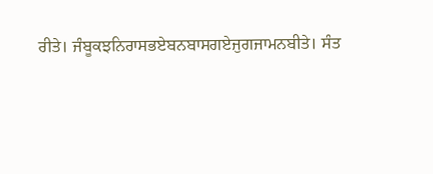ਰੀਤੇ। ਜੰਬੂਕਝਨਿਰਾਸਭਏਬਨਬਾਸਗਏਜੁਗਜਾਮਨਬੀਤੇ। ਸੰਤ